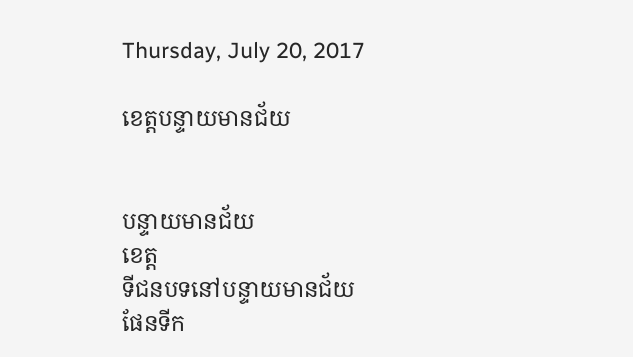Thursday, July 20, 2017

ខេត្តបន្ទាយមានជ័យ


បន្ទាយមានជ័យ
ខេត្ត
ទីជនបទនៅបន្ទាយមានជ័យ
ផែនទីក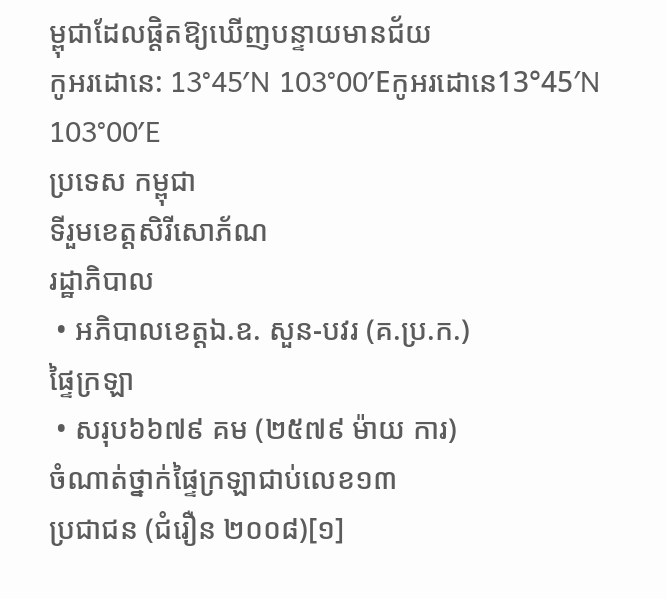ម្ពុជាដែលផ្ដិតឱ្យឃើញបន្ទាយមានជ័យ
កូអរដោនេ: 13°45′N 103°00′Eកូអរដោនេ13°45′N 103°00′E
ប្រទេស កម្ពុជា
ទីរួមខេត្តសិរីសោភ័ណ
រដ្ឋាភិបាល
 • អភិបាលខេត្តឯ.ឧ. សួន-បវរ (គ.ប្រ.ក.)
ផ្ទៃក្រឡា
 • សរុប៦៦៧៩ គម (២៥៧៩ ម៉ាយ ការ)
ចំណាត់ថ្នាក់ផ្ទៃក្រឡាជាប់លេខ១៣
ប្រជាជន (ជំរឿន ២០០៨)[១]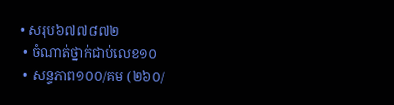• សរុប៦៧៧៨៧២
 • ចំណាត់ថ្នាក់ជាប់លេខ១០
 • សន្ទភាព១០០/គម (២៦០/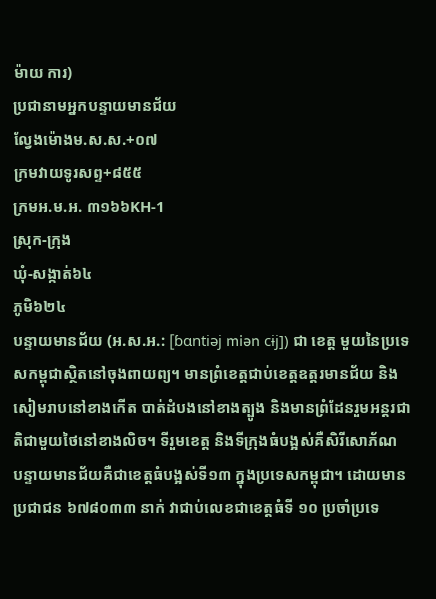ម៉ាយ ការ)
ប្រជានាមអ្នកបន្ទាយមានជ័យ
ល្វែងម៉ោងម.ស.ស.+០៧
ក្រមវាយទូរសព្ទ+៨៥៥
ក្រមអ.ម.អ. ៣១៦៦KH-1
ស្រុក-ក្រុង
ឃំុ-សង្កាត់៦៤
ភូមិ៦២៤
បន្ទាយមានជ័យ (អ.ស.អ.: [ɓɑntiəj miən cɨj]) ជា ខេត្ត មួយនៃប្រទេសកម្ពុជាស្ថិតនៅចុងពាយព្យ។ មានព្រំខេត្តជាប់ខេត្តឧត្តរមានជ័យ និង សៀមរាបនៅខាងកើត បាត់ដំបងនៅខាងត្បូង និងមានព្រំដែនរួមអន្តរជាតិជាមួយថៃនៅខាងលិច។ ទីរួមខេត្ត និងទីក្រុងធំបង្អស់គឺសិរីសោភ័ណ
បន្ទាយមានជ័យគឺជាខេត្តធំបង្អស់ទី១៣ ក្នុងប្រទេសកម្ពុជា។ ដោយមានប្រជាជន ៦៧៨០៣៣ នាក់ វាជាប់លេខជាខេត្តធំទី ១០ ប្រចាំប្រទេ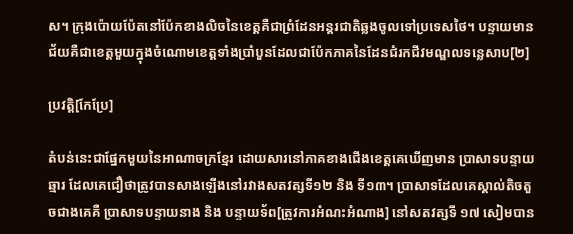ស។ ក្រុងប៉ោយប៉ែតនៅប៉ែកខាងលិចនៃខេត្តគឺជាព្រំដែនអន្តរជាតិឆ្លងចូលទៅប្រទេសថៃ។ បន្ទាយមានជ័យគឺជាខេត្តមួយក្នុងចំណោមខេត្តទាំងប្រាំបួនដែលជាប៉ែកភាគនៃដែនជំរកជីវមណ្ឌលទន្លេសាប[២]

ប្រវត្តិ[កែប្រែ]

តំបន់នេះជាផ្នែកមួយនៃអាណាចក្រខ្មែរ ដោយសារនៅភាគខាងជើងខេត្តគេឃើញមាន ប្រាសាទបន្ទាយឆ្មារ ដែលគេជឿថាត្រូវបានសាងឡើងនៅរវាងសតវត្សទី១២ និង ទី១៣។ ប្រាសាទដែលគេស្គាល់តិចតួចជាងគេគឺ ប្រាសាទបន្ទាយនាង និង បន្ទាយទ័ព[ត្រូវការអំណះអំណាង] នៅសតវត្សទី ១៧ សៀមបាន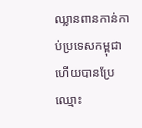ឈ្លានពានកាន់កាប់ប្រទេសកម្ពុជា ហើយបានប្រែឈ្មោះ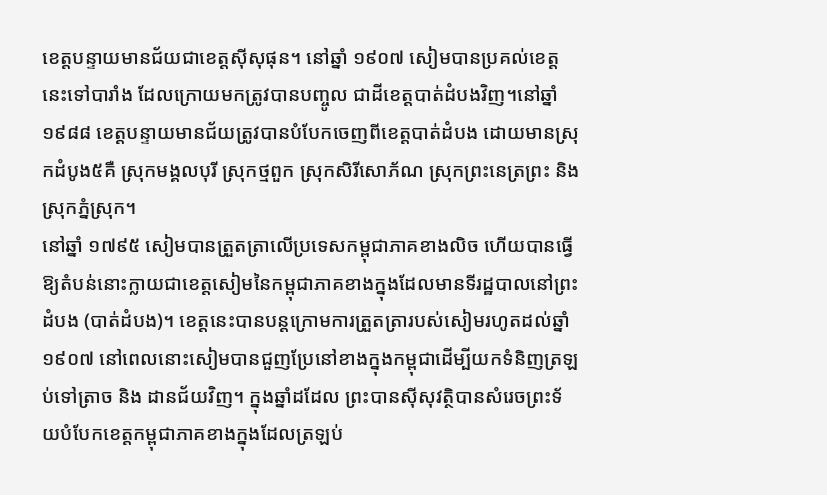ខេត្តបន្ទាយមានជ័យជាខេត្តស៊ីសុផុន។ នៅឆ្នាំ ១៩០៧ សៀមបានប្រគល់ខេត្តនេះទៅបារាំង ដែលក្រោយមកត្រូវបានបញ្ចូល ជាដីខេត្តបាត់ដំបងវិញ។នៅឆ្នាំ ១៩៨៨ ខេត្តបន្ទាយមានជ័យត្រូវបានបំបែកចេញពីខេត្តបាត់ដំបង ដោយមានស្រុកដំបូង៥គឺ ស្រុកមង្គលបុរី ស្រុកថ្មពួក ស្រុកសិរីសោភ័ណ ស្រុកព្រះនេត្រព្រះ និងស្រុកភ្នំស្រុក។
នៅឆ្នាំ ១៧៩៥ សៀមបានត្រួតត្រាលើប្រទេសកម្ពុជាភាគខាងលិច ហើយបានធ្វើឱ្យតំបន់នោះក្លាយជាខេត្តសៀមនៃកម្ពុជាភាគខាងក្នុងដែលមានទីរដ្ឋបាលនៅព្រះដំបង (បាត់ដំបង)។ ខេត្តនេះបានបន្តក្រោមការត្រួតត្រារបស់សៀមរហូតដល់ឆ្នាំ១៩០៧ នៅពេលនោះសៀមបានជួញប្រែនៅខាងក្នុងកម្ពុជាដើម្បីយកទំនិញត្រឡប់ទៅត្រាច និង ដានជ័យវិញ។ ក្នុងឆ្នាំដដែល ព្រះបានស៊ីសុវត្ថិបានសំរេចព្រះទ័យបំបែកខេត្តកម្ពុជាភាគខាងក្នុងដែលត្រឡប់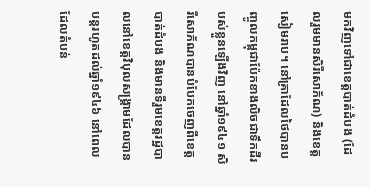មកវិញទៅជាខេត្តបាត់ដំបង (ដែលរួមមានសិរីសោភ័ណ) និងខេត្តសៀមរាប។ នៅគ្រាដែលថៃបានបញ្ចូលកម្ពុជាប៉ែកខាងលិចជាទឹកដីរបស់ខ្លួនឡើងវិញ នៅឆ្នាំ១៩៤១ សិរីសោភ័ណបានបំបែកចេញពីខេត្តបាត់ដំបង និងមានទីរួមខេត្តរដ្ឋបាលនៅខេត្តវិបុលសង្គ្រាមដែលបានបន្តរហូតដល់ឆ្នាំ១៩៤៦ នៅពេលដែលតំបន់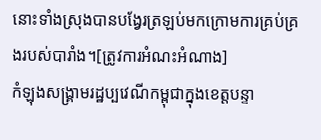នោះទាំងស្រុងបានបង្វែរត្រឡប់មកក្រោមការគ្រប់គ្រងរបស់បារាំង។[ត្រូវការអំណះអំណាង]
កំឡុងសង្គ្រាមរដ្ឋប្បវេណីកម្ពុជាក្នុងខេត្តបន្ទា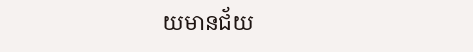យមានជ័យ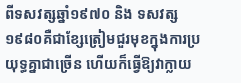ពីទសវត្សឆ្នាំ១៩៧០ និង ទសវត្ស១៩៨០គឺជាខ្សែត្រៀមជួរមុខក្នុងការប្រយុទ្ធគ្នាជាច្រើន ហើយក៏ធ្វើឱ្យវាក្លាយ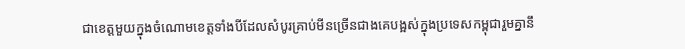ជាខេត្តមួយក្នុងចំណោមខេត្តទាំងបីដែលសំបូរគ្រាប់មីនច្រើនជាងគេបង្អស់ក្នុងប្រទេសកម្ពុជារួមគ្នានឹ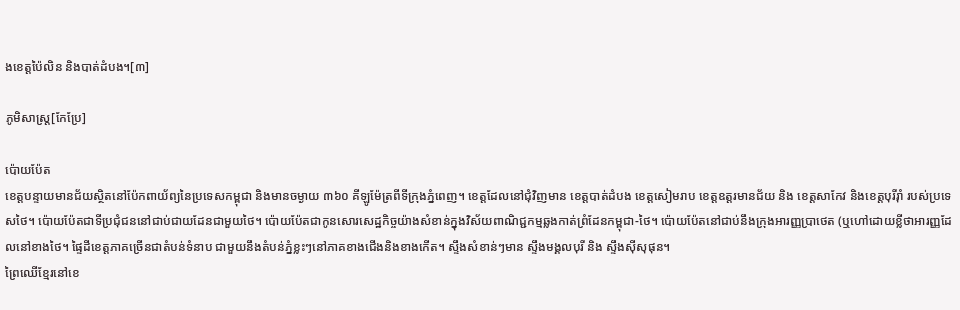ងខេត្តប៉ៃលិន និងបាត់ដំបង។[៣]

ភូមិសាស្ត្រ[កែប្រែ]

ប៉ោយប៉ែត
ខេត្តបន្ទាយមានជ័យស្ថិតនៅប៉ែកពាយ័ព្យនៃប្រទេសកម្ពុជា និងមានចម្ងាយ ៣៦០ គីឡូម៉ែត្រពីទីក្រុងភ្នំពេញ។ ខេត្តដែលនៅជុំវិញមាន ខេត្តបាត់ដំបង ខេត្តសៀមរាប ខេត្តឧត្តរមានជ័យ និង ខេត្តសាកែវ និងខេត្តបុរីរ៉ាំ របស់ប្រទេសថៃ។ ប៉ោយប៉ែតជាទីប្រជុំជននៅជាប់ជាយដែនជាមួយថៃ។ ប៉ោយប៉ែតជាកូនសោរសេដ្ឋកិច្ចយ៉ាងសំខាន់ក្នុងវិស័យពាណិជ្ជកម្មឆ្លងកាត់ព្រំដែនកម្ពុជា-ថៃ។ ប៉ោយប៉ែតនៅជាប់នឹងក្រុងអារញ្ញប្រាថេត (ឬហៅដោយខ្លីថាអារញ្ញដែលនៅខាងថៃ។ ផ្ទៃដីខេត្តភាគច្រើនជាតំបន់ទំនាប ជាមួយនឹងតំបន់ភ្នំខ្លះៗនៅភាគខាងជើងនិងខាងកើត។ ស្ទឹងសំខាន់ៗមាន ស្ទឹងមង្គលបុរី និង ស្ទឹងស៊ីសុផុន។
ព្រៃឈើខ្មែរនៅខេ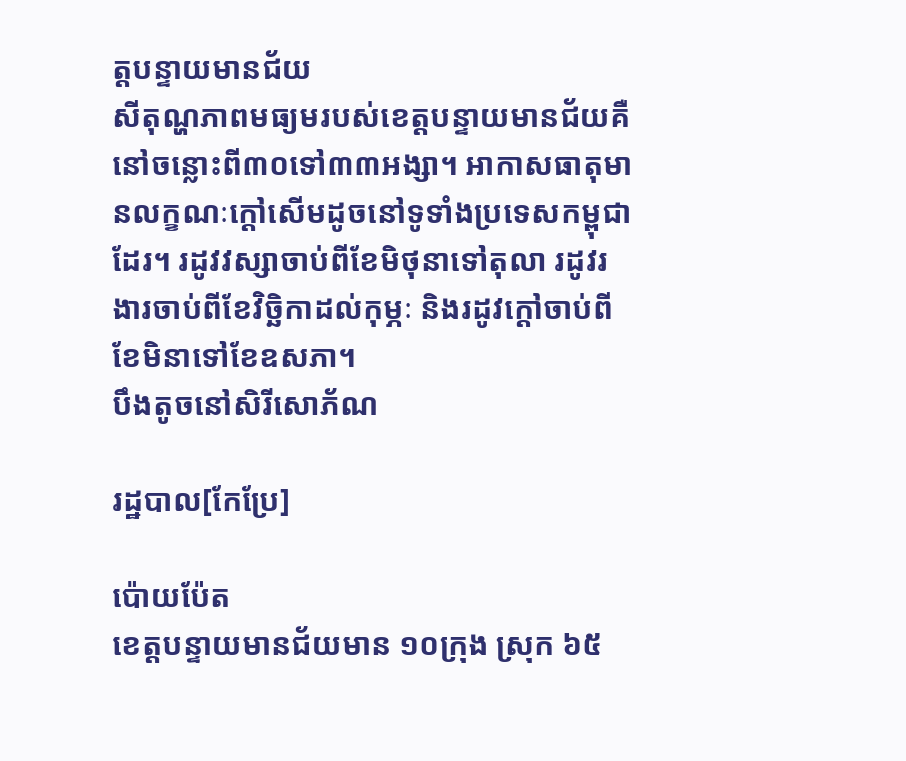ត្តបន្ទាយមានជ័យ
សីតុណ្ហភាពមធ្យមរបស់ខេត្តបន្ទាយមានជ័យគឺនៅចន្លោះពី៣០ទៅ៣៣អង្សា។ អាកាសធាតុមានលក្ខណៈក្ដៅសើមដូចនៅទូទាំងប្រទេសកម្ពុជាដែរ។ រដូវវស្សាចាប់ពីខែមិថុនាទៅតុលា រដូវរងារចាប់ពីខែវិច្ឆិកាដល់កុម្ភៈ និងរដូវក្ដៅចាប់ពីខែមិនាទៅខែឧសភា។
បឹងតូចនៅសិរីសោភ័ណ

រដ្ឋបាល[កែប្រែ]

ប៉ោយប៉ែត
ខេត្តបន្ទាយមានជ័យមាន ១០ក្រុង ស្រុក ៦៥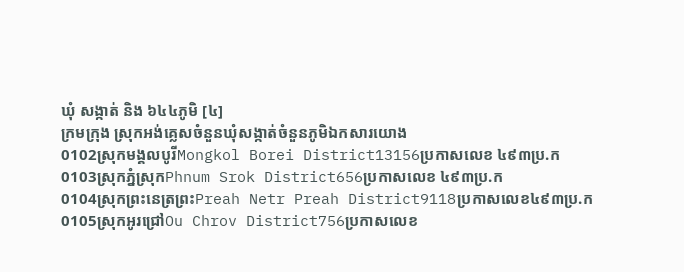ឃុំ សង្កាត់ និង ៦៤៤ភូមិ [៤]
ក្រមក្រុង ស្រុកអង់គ្លេសចំនួនឃុំសង្កាត់ចំនួនភូមិឯកសារយោង
0102ស្រុកមង្គលបូរីMongkol Borei District13156ប្រកាសលេខ ៤៩៣ប្រ.ក
0103ស្រុកភ្នំស្រុកPhnum Srok District656ប្រកាសលេខ ៤៩៣ប្រ.ក
0104ស្រុកព្រះនេត្រព្រះPreah Netr Preah District9118ប្រកាសលេខ៤៩៣ប្រ.ក
0105ស្រុកអូរជ្រៅOu Chrov District756ប្រកាសលេខ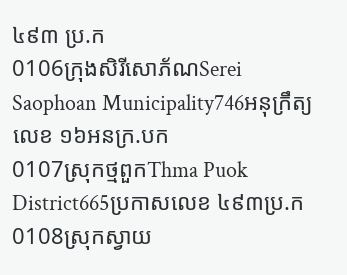៤៩៣ ប្រ.ក
0106ក្រុងសិរីសោភ័ណSerei Saophoan Municipality746អនុក្រឹត្យលេខ ១៦អនក្រ.បក
0107ស្រុកថ្មពួកThma Puok District665ប្រកាសលេខ ៤៩៣ប្រ.ក
0108ស្រុកស្វាយ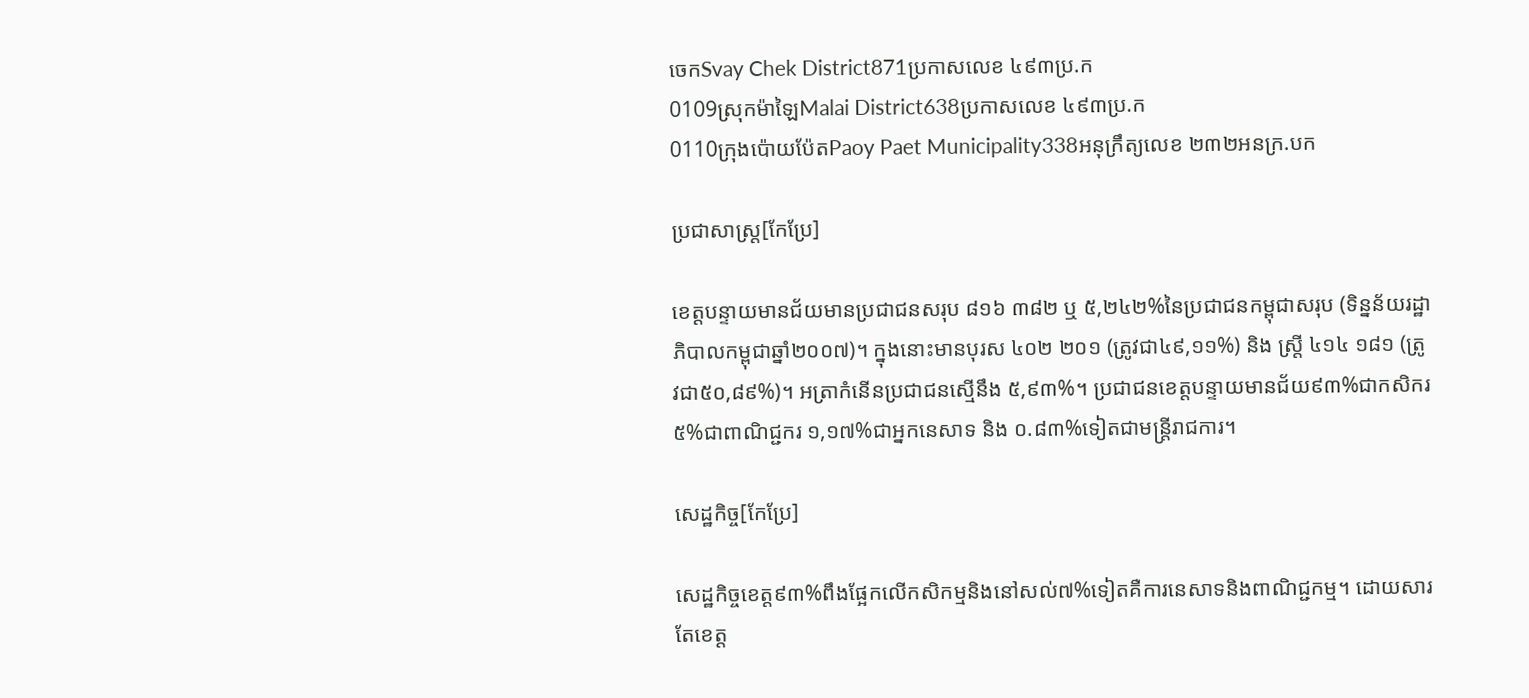ចេកSvay Chek District871ប្រកាសលេខ ៤៩៣ប្រ.ក
0109ស្រុកម៉ាឡៃMalai District638ប្រកាសលេខ ៤៩៣ប្រ.ក
0110ក្រុងប៉ោយប៉ែតPaoy Paet Municipality338អនុក្រឹត្យលេខ ២៣២អនក្រ.បក

ប្រជាសាស្ត្រ[កែប្រែ]

ខេត្តបន្ទាយមានជ័យមានប្រជាជនសរុប ៨១៦ ៣៨២ ឬ ៥,២៤២%នៃប្រជាជនកម្ពុជាសរុប (ទិន្នន័យរដ្ឋាភិបាលកម្ពុជាឆ្នាំ២០០៧)។ ក្នុងនោះមានបុរស ៤០២ ២០១ (ត្រូវជា៤៩,១១%) និង ស្ត្រី ៤១៤ ១៨១ (ត្រូវជា៥០,៨៩%)។ អត្រាកំនើនប្រជាជនស្មើនឹង ៥,៩៣%។ ប្រជាជនខេត្តបន្ទាយមានជ័យ៩៣%ជាកសិករ ៥%ជាពាណិជ្ជករ ១,១៧%ជាអ្នកនេសាទ និង ០.៨៣%ទៀតជាមន្ត្រីរាជការ។

សេដ្ឋកិច្ច[កែប្រែ]

សេដ្ឋកិច្ចខេត្ត៩៣%ពឹងផ្អែកលើកសិកម្មនិងនៅសល់៧%ទៀតគឺការនេសាទនិងពាណិជ្ជកម្ម។ ដោយសារតែខេត្ត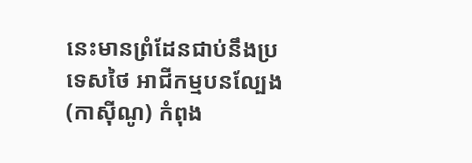នេះមានព្រំដែនជាប់នឹងប្រទេសថៃ អាជីកម្មបនល្បែង (កាស៊ីណូ) កំពុង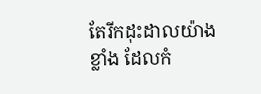តែរីកដុះដាលយ៉ាងខ្លាំង ដែលកំ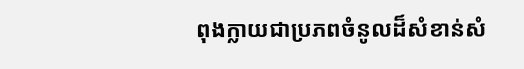ពុងក្លាយជាប្រភពចំនូលដ៏សំខាន់សំ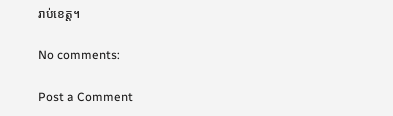រាប់ខេត្ត។

No comments:

Post a Comment